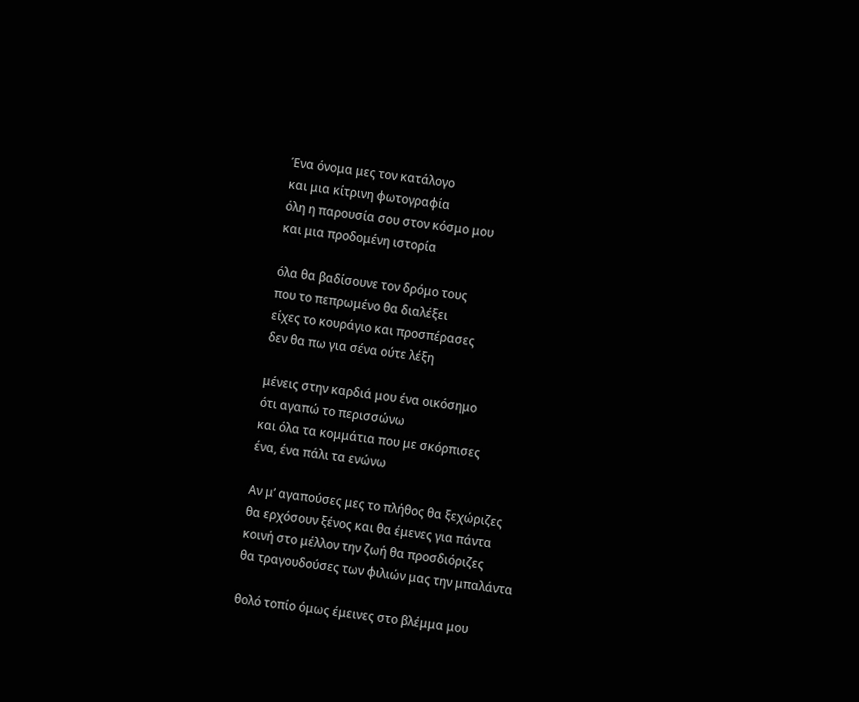Ένα όνομα μες τον κατάλογο
και μια κίτρινη φωτογραφία
όλη η παρουσία σου στον κόσμο μου
και μια προδομένη ιστορία

όλα θα βαδίσουνε τον δρόμο τους
που το πεπρωμένο θα διαλέξει
είχες το κουράγιο και προσπέρασες
δεν θα πω για σένα ούτε λέξη

μένεις στην καρδιά μου ένα οικόσημο
ότι αγαπώ το περισσώνω
και όλα τα κομμάτια που με σκόρπισες
ένα, ένα πάλι τα ενώνω

Αν μ’ αγαπούσες μες το πλήθος θα ξεχώριζες
θα ερχόσουν ξένος και θα έμενες για πάντα
κοινή στο μέλλον την ζωή θα προσδιόριζες
θα τραγουδούσες των φιλιών μας την μπαλάντα

θολό τοπίο όμως έμεινες στο βλέμμα μου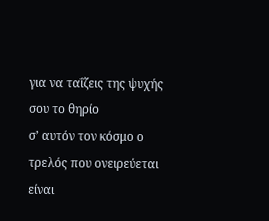για να ταΐζεις της ψυχής σου το θηρίο
σ’ αυτόν τον κόσμο ο τρελός που ονειρεύεται
είναι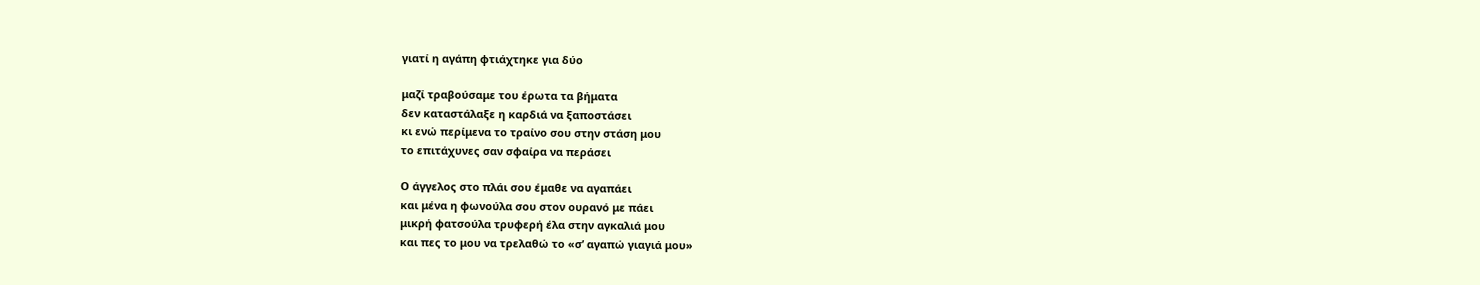γιατί η αγάπη φτιάχτηκε για δύο

μαζί τραβούσαμε του έρωτα τα βήματα
δεν καταστάλαξε η καρδιά να ξαποστάσει
κι ενώ περίμενα το τραίνο σου στην στάση μου
το επιτάχυνες σαν σφαίρα να περάσει

Ο άγγελος στο πλάι σου έμαθε να αγαπάει
και μένα η φωνούλα σου στον ουρανό με πάει
μικρή φατσούλα τρυφερή έλα στην αγκαλιά μου
και πες το μου να τρελαθώ το «σ’ αγαπώ γιαγιά μου»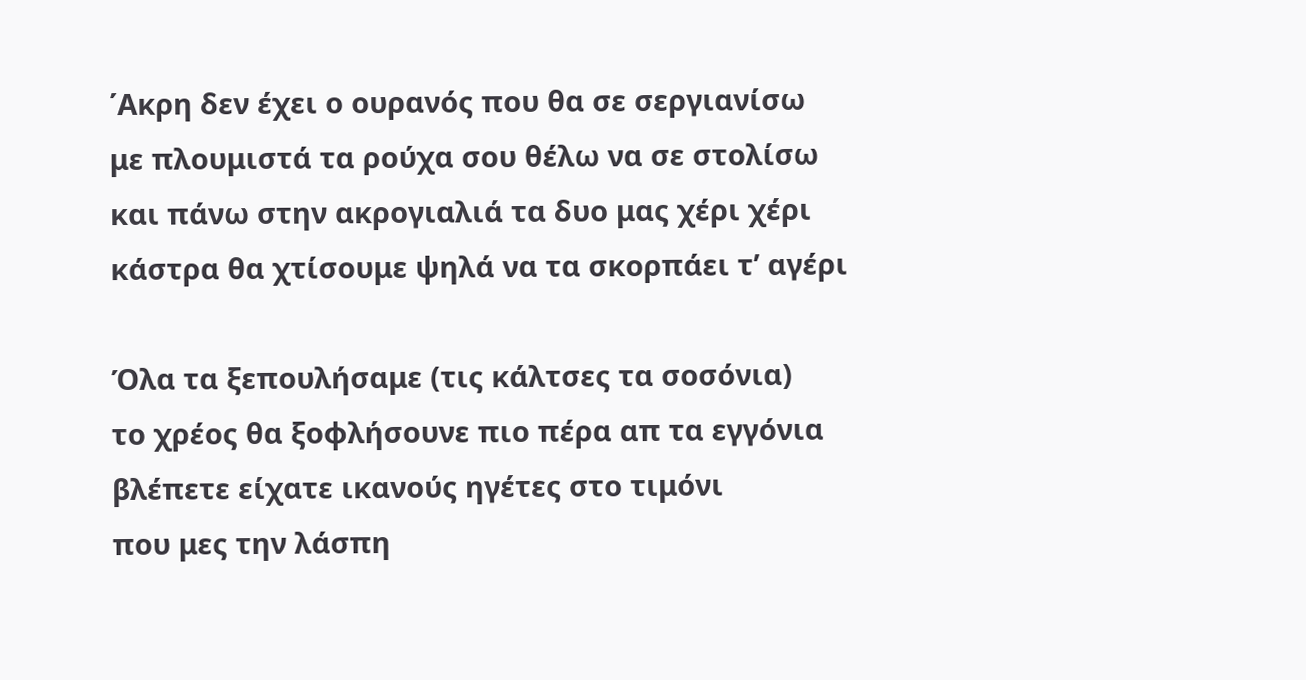΄Ακρη δεν έχει ο ουρανός που θα σε σεργιανίσω
με πλουμιστά τα ρούχα σου θέλω να σε στολίσω
και πάνω στην ακρογιαλιά τα δυο μας χέρι χέρι
κάστρα θα χτίσουμε ψηλά να τα σκορπάει τ’ αγέρι

Όλα τα ξεπουλήσαμε (τις κάλτσες τα σοσόνια)
το χρέος θα ξοφλήσουνε πιο πέρα απ τα εγγόνια
βλέπετε είχατε ικανούς ηγέτες στο τιμόνι
που μες την λάσπη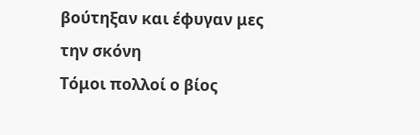βούτηξαν και έφυγαν μες την σκόνη
Τόμοι πολλοί ο βίος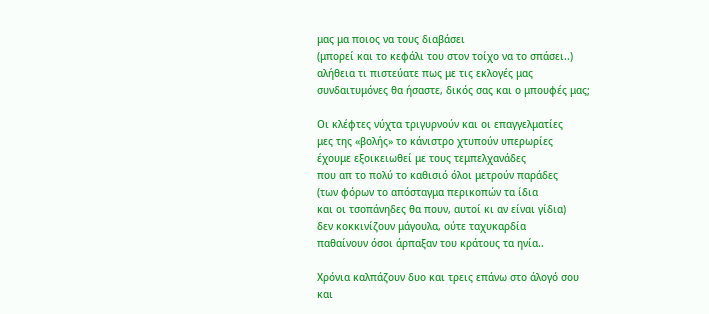μας μα ποιος να τους διαβάσει
(μπορεί και το κεφάλι του στον τοίχο να το σπάσει..)
αλήθεια τι πιστεύατε πως με τις εκλογές μας
συνδαιτυμόνες θα ήσαστε, δικός σας και ο μπουφές μας;

Οι κλέφτες νύχτα τριγυρνούν και οι επαγγελματίες
μες της «βολής» το κάνιστρο χτυπούν υπερωρίες
έχουμε εξοικειωθεί με τους τεμπελχανάδες
που απ το πολύ το καθισιό όλοι μετρούν παράδες
(των φόρων το απόσταγμα περικοπών τα ίδια
και οι τσοπάνηδες θα πουν, αυτοί κι αν είναι γίδια)
δεν κοκκινίζουν μάγουλα, ούτε ταχυκαρδία
παθαίνουν όσοι άρπαξαν του κράτους τα ηνία..

Χρόνια καλπάζουν δυο και τρεις επάνω στο άλογό σου
και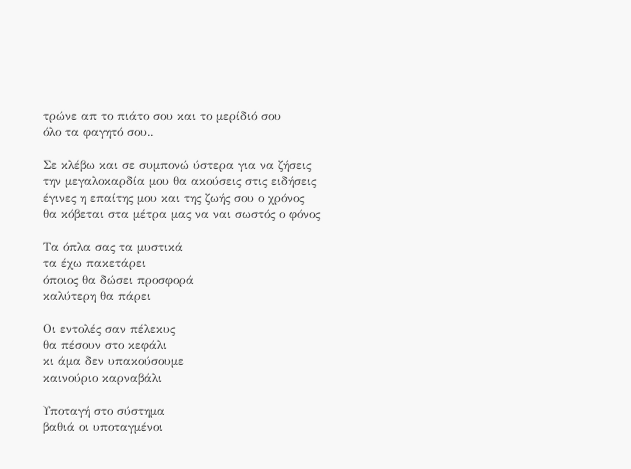τρώνε απ το πιάτο σου και το μερίδιό σου
όλο τα φαγητό σου..

Σε κλέβω και σε συμπονώ ύστερα για να ζήσεις
την μεγαλοκαρδία μου θα ακούσεις στις ειδήσεις
έγινες η επαίτης μου και της ζωής σου ο χρόνος
θα κόβεται στα μέτρα μας να ναι σωστός ο φόνος

Τα όπλα σας τα μυστικά
τα έχω πακετάρει
όποιος θα δώσει προσφορά
καλύτερη θα πάρει

Οι εντολές σαν πέλεκυς
θα πέσουν στο κεφάλι
κι άμα δεν υπακούσουμε
καινούριο καρναβάλι

Υποταγή στο σύστημα
βαθιά οι υποταγμένοι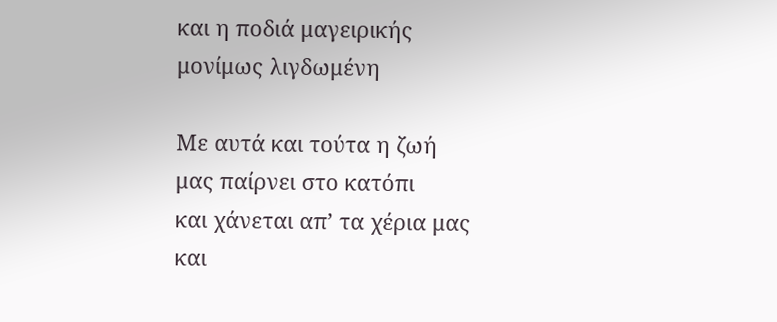και η ποδιά μαγειρικής
μονίμως λιγδωμένη

Με αυτά και τούτα η ζωή
μας παίρνει στο κατόπι
και χάνεται απ’ τα χέρια μας
και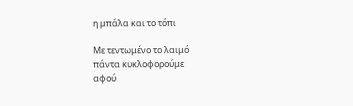η μπάλα και το τόπι

Με τεντωμένο το λαιμό
πάντα κυκλοφορούμε
αφού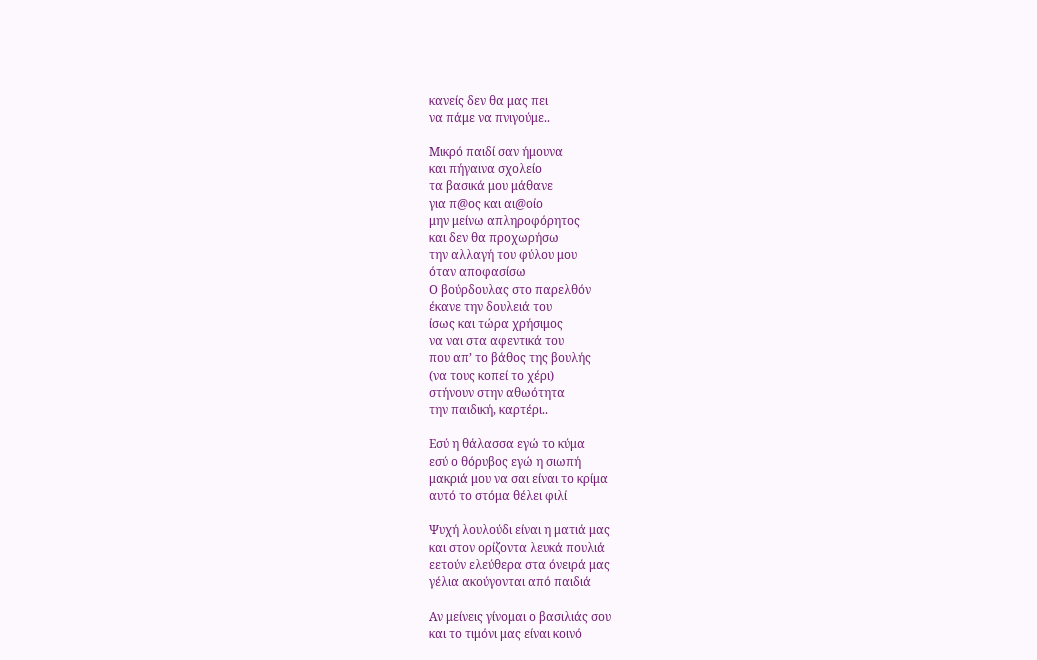κανείς δεν θα μας πει
να πάμε να πνιγούμε..

Μικρό παιδί σαν ήμουνα
και πήγαινα σχολείο
τα βασικά μου μάθανε
για π@ος και αι@οίο
μην μείνω απληροφόρητος
και δεν θα προχωρήσω
την αλλαγή του φύλου μου
όταν αποφασίσω
Ο βούρδουλας στο παρελθόν
έκανε την δουλειά του
ίσως και τώρα χρήσιμος
να ναι στα αφεντικά του
που απ’ το βάθος της βουλής
(να τους κοπεί το χέρι)
στήνουν στην αθωότητα
την παιδική, καρτέρι..

Εσύ η θάλασσα εγώ το κύμα
εσύ ο θόρυβος εγώ η σιωπή
μακριά μου να σαι είναι το κρίμα
αυτό το στόμα θέλει φιλί

Ψυχή λουλούδι είναι η ματιά μας
και στον ορίζοντα λευκά πουλιά
εετούν ελεύθερα στα όνειρά μας
γέλια ακούγονται από παιδιά

Αν μείνεις γίνομαι ο βασιλιάς σου
και το τιμόνι μας είναι κοινό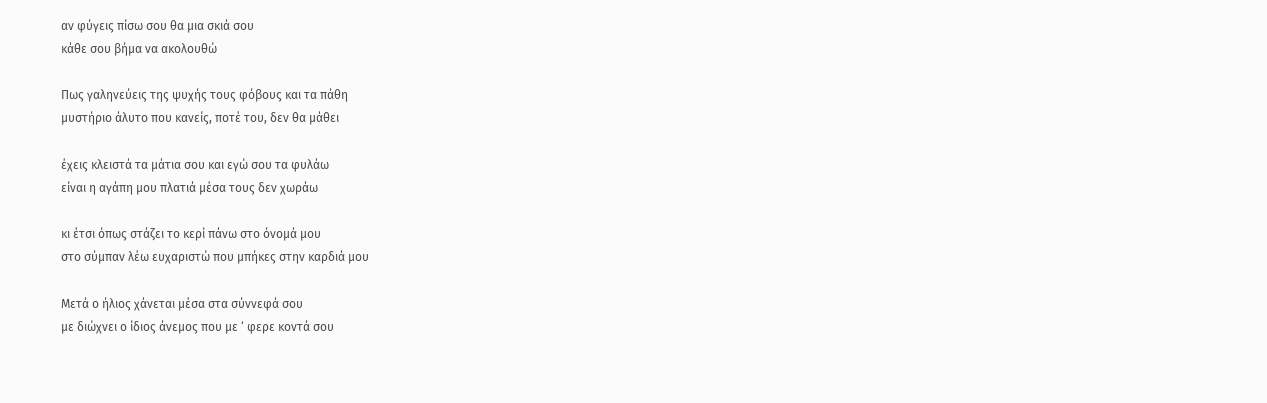αν φύγεις πίσω σου θα μια σκιά σου
κάθε σου βήμα να ακολουθώ

Πως γαληνεύεις της ψυχής τους φόβους και τα πάθη
μυστήριο άλυτο που κανείς, ποτέ του, δεν θα μάθει

έχεις κλειστά τα μάτια σου και εγώ σου τα φυλάω
είναι η αγάπη μου πλατιά μέσα τους δεν χωράω

κι έτσι όπως στάζει το κερί πάνω στο όνομά μου
στο σύμπαν λέω ευχαριστώ που μπήκες στην καρδιά μου

Μετά ο ήλιος χάνεται μέσα στα σύννεφά σου
με διώχνει ο ίδιος άνεμος που με ‘ φερε κοντά σου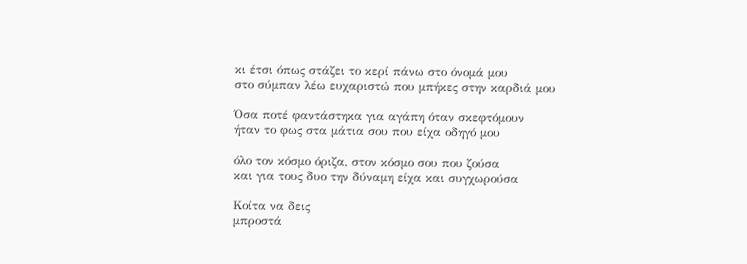κι έτσι όπως στάζει το κερί πάνω στο όνομά μου
στο σύμπαν λέω ευχαριστώ που μπήκες στην καρδιά μου

Όσα ποτέ φαντάστηκα για αγάπη όταν σκεφτόμουν
ήταν το φως στα μάτια σου που είχα οδηγό μου

όλο τον κόσμο όριζα, στον κόσμο σου που ζούσα
και για τους δυο την δύναμη είχα και συγχωρούσα

Κοίτα να δεις
μπροστά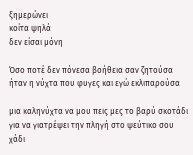ξημερώνει
κοίτα ψηλά
δεν είσαι μόνη

Όσο ποτέ δεν πόνεσα βοήθεια σαν ζητούσα
ήταν η νύχτα που φυγες και εγώ εκλιπαρούσα

μια καληνύχτα να μου πεις μες το βαρύ σκοτάδι
για να γιατρέψει την πληγή στο ψεύτικο σου χάδι